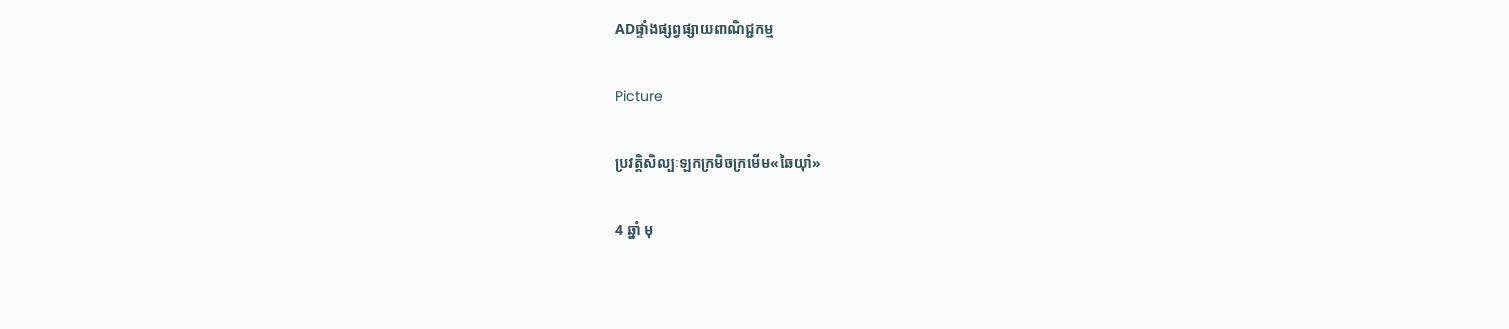ADផ្ទាំងផ្សព្វផ្សាយពាណិជ្ជកម្ម

Picture

ប្រវត្តិសិល្បៈឡកក្រមិចក្រមើម«ឆៃយ៉ាំ»

4 ឆ្នាំ មុ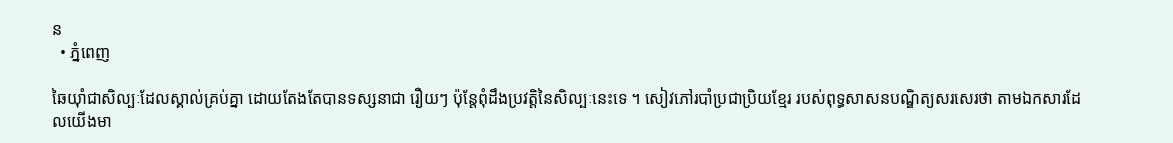ន
  • ភ្នំពេញ

ឆៃយ៉ាំជាសិល្បៈដែលស្គាល់គ្រប់គ្នា ដោយតែងតែបានទស្សនាជា រឿយៗ ប៉ុន្តែពុំដឹងប្រវត្តិនៃសិល្បៈនេះទេ ។ សៀវភៅរបាំប្រជាប្រិយខ្មែរ របស់ពុទ្ធសាសនបណ្ឌិត្យសរសេរថា តាមឯកសារដែលយើងមា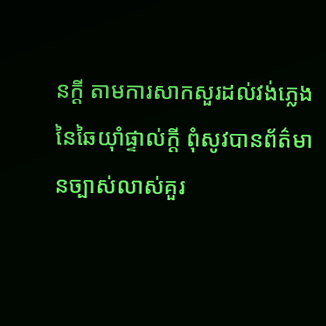នក្ដី តាមការសាកសួរដល់វង់ភ្លេងនៃឆៃយ៉ាំផ្ទាល់ក្ដី ពុំសូវបានព័ត៌មានច្បាស់លាស់គួរ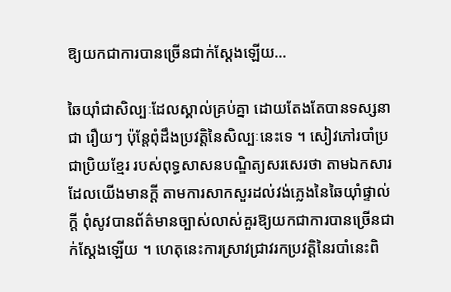ឱ្យយកជាការបានច្រើនជាក់ស្ដែងឡើយ…

ឆៃយ៉ាំជាសិល្បៈដែលស្គាល់គ្រប់គ្នា ដោយតែងតែបានទស្សនាជា រឿយៗ ប៉ុន្តែពុំដឹងប្រវត្តិនៃសិល្បៈនេះទេ ។ សៀវភៅរបាំប្រជាប្រិយខ្មែរ របស់ពុទ្ធសាសនបណ្ឌិត្យសរសេរថា តាមឯកសារដែលយើងមានក្ដី តាមការសាកសួរដល់វង់ភ្លេងនៃឆៃយ៉ាំផ្ទាល់ក្ដី ពុំសូវបានព័ត៌មានច្បាស់លាស់គួរឱ្យយកជាការបានច្រើនជាក់ស្ដែងឡើយ ។ ហេតុនេះការស្រាវជ្រាវរកប្រវត្តិនៃរបាំនេះពិ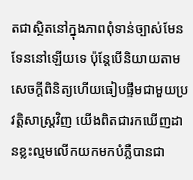តជាស្ថិតនៅក្នុងភាពពុំទាន់ច្បាស់មែនទែននៅឡើយទេ ប៉ុន្តែបើនិយាយតាមសេចក្ដីពិនិត្យហើយធៀបផ្ទឹមជាមួយប្រវត្តិសាស្ត្រវិញ យើងពិតជារកឃើញដានខ្លះល្មមលើកយកមកបំភ្លឺបានជា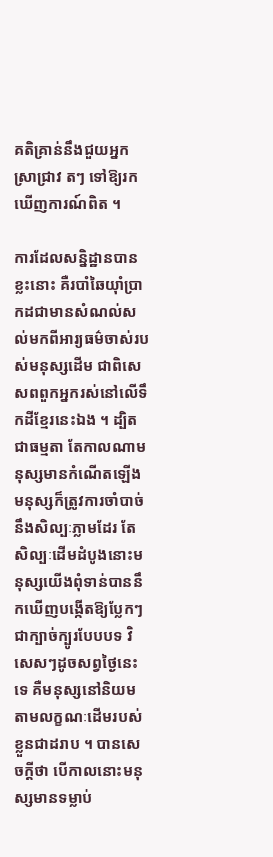គតិគ្រាន់នឹងជួយអ្នកស្រាជ្រាវ តៗ ទៅឱ្យរកឃើញការណ៍ពិត ។

ការដែលសន្និដ្ឋានបានខ្លះនោះ គឺរបាំឆៃយ៉ាំប្រាកដជាមានសំណល់សល់មកពីអារ្យធម៌ចាស់របស់មនុស្សដើម ជាពិសេសពពួកអ្នករស់នៅលើទឹកដីខ្មែរនេះឯង ។ ដ្បិតជាធម្មតា តែកាលណាមនុស្សមានកំណើតឡើងមនុស្សក៏ត្រូវការចាំបាច់នឹងសិល្បៈភ្លាមដែរ តែសិល្បៈដើមដំបូងនោះមនុស្សយើងពុំទាន់បាននឹកឃើញបង្កើតឱ្យប្លែកៗជាក្បាច់ក្បូរបែបបទ វិសេសៗដូចសព្វថ្ងៃនេះទេ គឺមនុស្សនៅនិយមតាមលក្ខណៈដើមរបស់ខ្លួនជាដរាប ។ បានសេចក្ដីថា បើកាលនោះមនុស្សមានទម្លាប់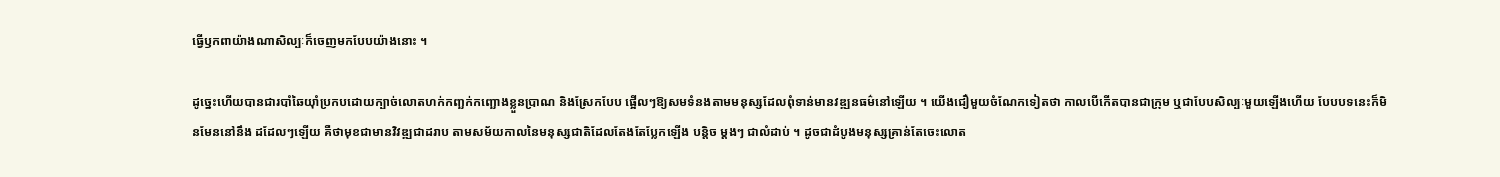ធ្វើឫកពាយ៉ាងណាសិល្បៈក៏ចេញមកបែបយ៉ាងនោះ ។

ដូច្នេះហើយបានជារបាំឆៃយ៉ាំប្រកបដោយក្បាច់លោតហក់កញ្ឆក់កញ្ឆោងខ្លួនប្រាណ និងស្រែកបែប ផ្អើលៗឱ្យសមទំនងតាមមនុស្សដែលពុំទាន់មានវឌ្ឍនធម៌នៅឡើយ ។ យើងជឿមួយចំណែកទៀតថា កាលបើកើតបានជាក្រុម ឬជាបែបសិល្បៈមួយឡើងហើយ បែបបទនេះក៏មិនមែននៅនឹង ដដែលៗឡើយ គឺថាមុខជាមានវិវឌ្ឍជាដរាប តាមសម័យកាលនៃមនុស្សជាតិដែលតែងតែប្លែកឡើង បន្តិច ម្ដងៗ ជាលំដាប់ ។ ដូចជាដំបូងមនុស្សគ្រាន់តែចេះលោត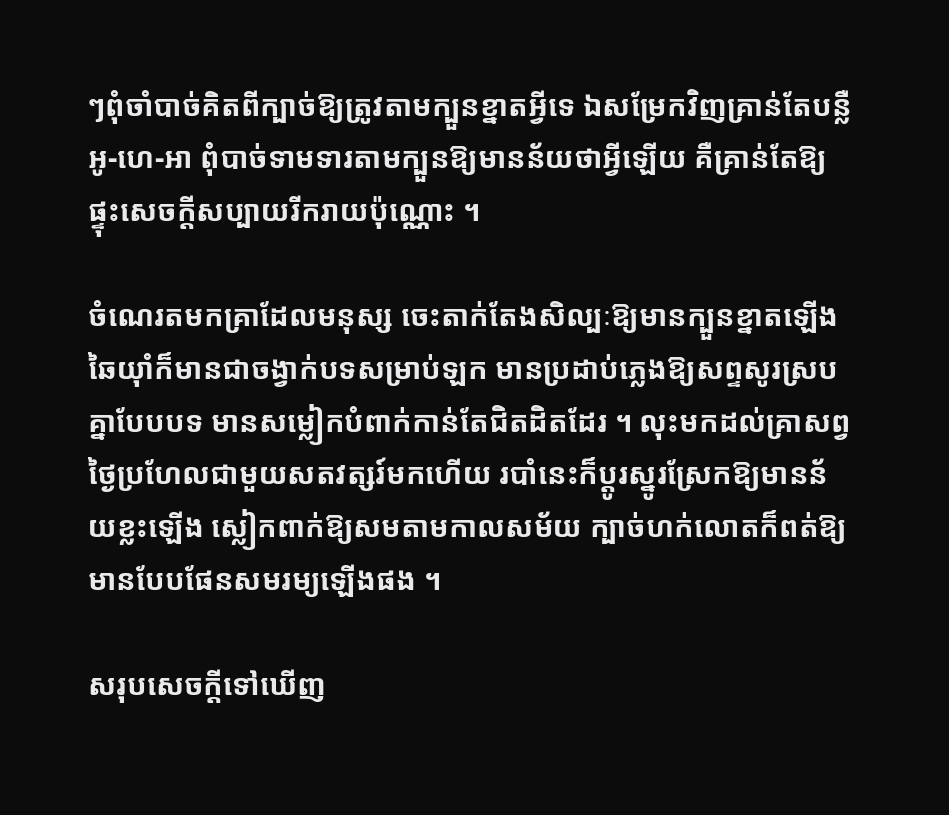ៗពុំចាំបាច់គិតពីក្បាច់ឱ្យត្រូវតាមក្បួនខ្នាតអ្វីទេ ឯសម្រែកវិញគ្រាន់តែបន្លឺអូ-ហេ-អា ពុំបាច់ទាមទារតាមក្បួនឱ្យមានន័យថាអ្វីឡើយ គឺគ្រាន់តែឱ្យផ្ទុះសេចក្ដីសប្បាយរីករាយប៉ុណ្ណោះ ។

ចំណេរតមកគ្រាដែលមនុស្ស ចេះតាក់តែងសិល្បៈឱ្យមានក្បួនខ្នាតឡើង ឆៃយ៉ាំក៏មានជាចង្វាក់បទសម្រាប់ឡក មានប្រដាប់ភ្លេងឱ្យសព្ទសូរស្របគ្នាបែបបទ មានសម្លៀកបំពាក់កាន់តែជិតដិតដែរ ។ លុះមកដល់គ្រាសព្វថ្ងៃប្រហែលជាមួយសតវត្សរ៍មកហើយ របាំនេះក៏ប្ដូរស្នូរស្រែកឱ្យមានន័យខ្លះឡើង ស្លៀកពាក់ឱ្យសមតាមកាលសម័យ ក្បាច់ហក់លោតក៏ពត់ឱ្យមានបែបផែនសមរម្យឡើងផង ។

សរុបសេចក្ដីទៅឃើញ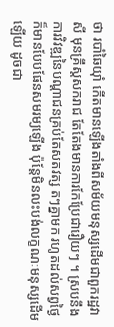ថា របាំឆៃយ៉ាំ កើតមានឡើងតាំងពីសម័យមនុស្សដើមជាពួករដ្ឋវាសី មុនគ្រឹស្ដសករាជ តែតែងមានការកែប្រែជារឿយៗ ។ ស្របនឹងការវិវឌ្ឍនៃបណ្ដាជនគ្រប់តែសតវត្ស តៗគ្នាមក រហូតដល់សព្វថ្ងៃក៏មានបែបផែនសមរម្យឡើង ប៉ុន្តែមិនលះបង់លក្ខណៈមនុស្សដើមឡើយ ដូចជា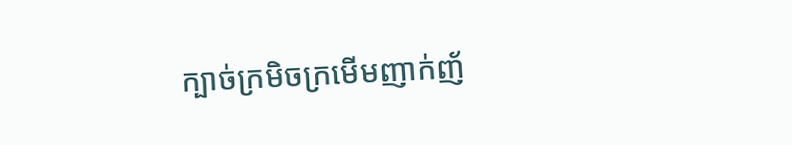ក្បាច់ក្រមិចក្រមើមញាក់ញ័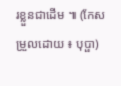រខ្លួនជាដើម ៕ (កែសម្រួលដោយ ៖ បុប្ផា)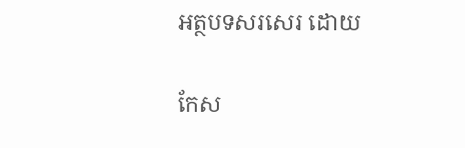អត្ថបទសរសេរ ដោយ

កែស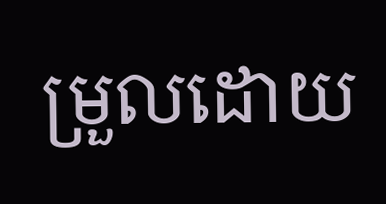ម្រួលដោយ